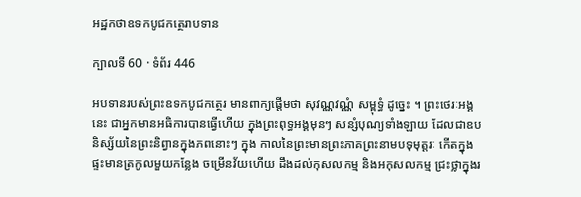អដ្ឋកថាឧទកបូជកត្ថេរាបទាន

ក្បាលទី 60 · ទំព័រ 446

អបទានរបស់ព្រះឧទកបូជកត្ថេរ មានពាក្យផ្តើមថា សុវណ្ណវណ្ណំ សម្ពុទ្ធំ ដូច្នេះ ។ ព្រះថេរៈអង្គនេះ ជាអ្នកមានអធិការបានធ្វើហើយ ក្នុងព្រះពុទ្ធអង្គមុនៗ សន្សំបុណ្យទាំងឡាយ ដែលជាឧបនិស្ស័យនៃព្រះនិព្វានក្នុងភពនោះៗ ក្នុង កាលនៃព្រះមានព្រះភាគព្រះនាមបទុមុត្តរៈ កើតក្នុងផ្ទះមានត្រកូលមួយកន្លែង ចម្រើនវ័យហើយ ដឹងដល់កុសលកម្ម និងអកុសលកម្ម ជ្រះថ្លាក្នុងរ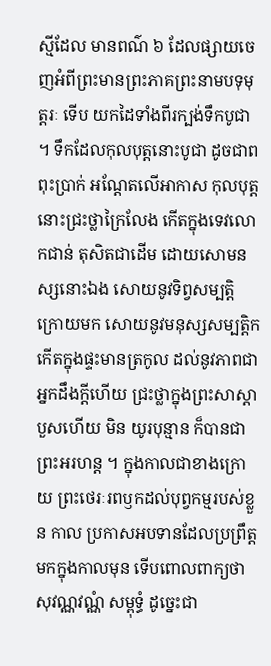ស្មីដែល មានពណ៌ ៦ ដែលផ្សាយចេញអំពីព្រះមានព្រះភាគព្រះនាមបទុមុត្តរៈ ទើប យកដៃទាំងពីរក្បង់ទឹកបូជា ។ ទឹកដែលកុលបុត្តនោះបូជា ដូចជាពពុះប្រាក់ អណ្តែតលើអាកាស កុលបុត្តនោះជ្រះថ្លាក្រៃលែង កើតក្នុងទេវលោកជាន់ តុសិតជាដើម ដោយសោមនស្សនោះឯង សោយនូវទិព្វសម្បត្តិ ក្រោយមក សោយនូវមនុស្សសម្បត្តិក កើតក្នុងផ្ទះមានត្រកូល ដល់នូវភាពជាអ្នកដឹងក្តីហើយ ជ្រះថ្លាក្នុងព្រះសាស្តា បួសហើយ មិន យូរបុន្មាន ក៏បានជាព្រះអរហន្ត ។ ក្នុងកាលជាខាងក្រោយ ព្រះថេរៈរពឫកដល់បុព្វកម្មរបស់ខ្លួន កាល ប្រកាសអបទានដែលប្រព្រឹត្តមកក្នុងកាលមុន ទើបពោលពាក្យថា សុវណ្ណវណ្ណំ សម្ពុទ្ធំ ដូច្នេះជា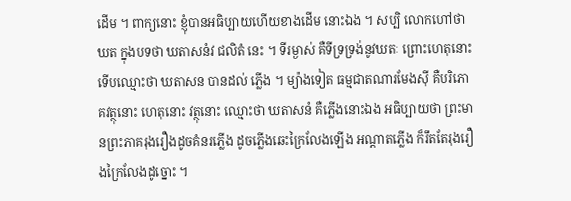ដើម ។ ពាក្យនោះ ខ្ញុំបានអធិប្បាយហើយខាងដើម នោះឯង ។ សប្បិ លោកហៅថា ឃត ក្នុងបទថា ឃតាសនំវ ជលិតំ នេះ ។ ទីរម្ងាស់ គឺទីទ្រទ្រង់នូវឃតៈ ព្រោះហេតុនោះ ទើបឈ្មោះថា ឃតាសន បានដល់ ភ្លើង ។ ម្យ៉ាងទៀត ធម្មជាតណារមែងស៊ី គឺបរិភោគវត្ថុនោះ ហេតុនោះ វត្ថុនោះ ឈ្មោះថា ឃតាសនំ គឺភ្លើងនោះឯង អធិប្បាយថា ព្រះមានព្រះភាគរុងរឿងដូចគំនរភ្លើង ដូចភ្លើងឆេះក្រៃលែងឡើង អណ្តាតភ្លើង ក៏រឹតតែរុងរឿងក្រៃលែងដូច្នោះ ។